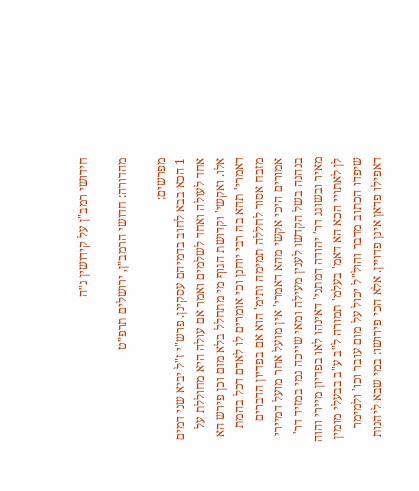חידושי רמב"ן על קידושין נ״ה

מהדורה: חדושי הרמב״ן, ירושלים תרפ״ט

מפרשים:
1 הכא בבא לחוב בדמיהם עסקינן. פרש"י ז"ל יביא שני דמים אחד לעולה ואחד לשלמים ואמר אם עולה היא מחוללת על אלו. ואקשי' וקדושת הגוף מי מתחלל בלא מום וכן פירש הא דאמרי' תהא בה רבי יוחנן וכי אומרים לו לאדם דכל בהמת מזבח אסור לחללה תמימה ותימ' הוא אם בפדיון הדברים אמורים היכי אקשי מהא דאמרי' אין מועל אחר מועל דמיירי בנהנה בשל הקדשו לענין מעילה ומאי שייכה נמי במזיד דר' מאיר ובשוגג דר' יהודה דמתני' דאינהו לאו בפדיון מיירי והוה לן לאתויי הכא הא דאמ' בעלמ' תמורה ל"ב ע"ב בבעלי מומין שיפדו הכתוב מדבר והול"ל יכול על מום עובר וכו' ולמימר דאפילו פדאן אינן פדויין. אלא הכי פירושו: במי שבא ליהנות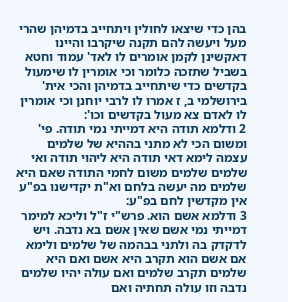בהן כדי שיצאו לחולין ויתחייב בדמיהן שהרי מעל ויעשה להם תקנה שיקרבו והיינו דאקשינן לקמן אומרים לו לאד' עמוד וחטא בשביל שתזכה כלומר וכי אומרין לו שימעול בקדשים כדי שיתחייב בדמיהן והכי אית' בירושלמי ב, ז אמרו לו לרבי יוחנן וכי אומרין לו לאדם צא מעול בקדשים וכו':
2 ודלמא תודה היא דמייתי נמי תודה. פי' ומשום הכי לא מתני בההיא של שלמים עצמה לימא דאי תודה היא ליהוי תודה ואי שלמים שלמים משום לחמי התודה שאם היא שלמים מה יעשה בלחם וא"ת יקדישנו בפ"ע אין מקדשין לחם בפ"ע:
3 ודלמא אשם הוא. פרש"י ז"ל וליכא למימר דמייתי נמי אשם שאין אשם בא נדבה. ויש לדקדק בה ולתני בבהמה של שלמים ולימא אם אשם הוא תקרב היא אשם ואם היא שלמים תקרב שלמים ואם עולה יהיו שלמים נדבה וזו עולה תחתיה ואם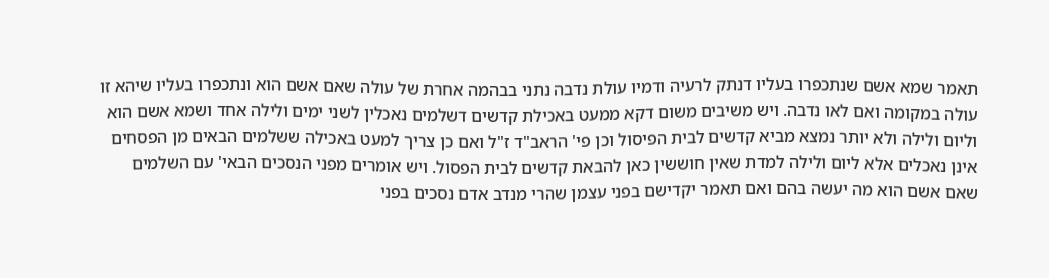תאמר שמא אשם שנתכפרו בעליו דנתק לרעיה ודמיו עולת נדבה נתני בבהמה אחרת של עולה שאם אשם הוא ונתכפרו בעליו שיהא זו עולה במקומה ואם לאו נדבה. ויש משיבים משום דקא ממעט באכילת קדשים דשלמים נאכלין לשני ימים ולילה אחד ושמא אשם הוא וליום ולילה ולא יותר נמצא מביא קדשים לבית הפיסול וכן פי' הראב"ד ז"ל ואם כן צריך למעט באכילה ששלמים הבאים מן הפסחים אינן נאכלים אלא ליום ולילה למדת שאין חוששין כאן להבאת קדשים לבית הפסול. ויש אומרים מפני הנסכים הבאי' עם השלמים שאם אשם הוא מה יעשה בהם ואם תאמר יקדישם בפני עצמן שהרי מנדב אדם נסכים בפני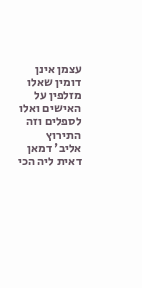עצמן אינן דומין שאלו מזלפין על האישים ואלו לספלים וזה התירוץ אליב' דמאן דאית ליה הכי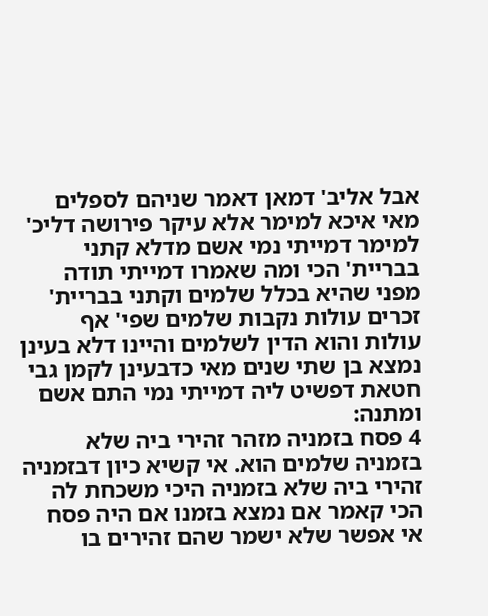אבל אליב' דמאן דאמר שניהם לספלים מאי איכא למימר אלא עיקר פירושה דליכ' למימר דמייתי נמי אשם מדלא קתני בבריית' הכי ומה שאמרו דמייתי תודה מפני שהיא בכלל שלמים וקתני בבריית' זכרים עולות נקבות שלמים שפי' אף עולות והוא הדין לשלמים והיינו דלא בעינן נמצא בן שתי שנים מאי כדבעינן לקמן גבי חטאת דפשיט ליה דמייתי נמי התם אשם ומתנה:
4 פסח בזמניה מזהר זהירי ביה שלא בזמניה שלמים הוא. אי קשיא כיון דבזמניה זהירי ביה שלא בזמניה היכי משכחת לה הכי קאמר אם נמצא בזמנו אם היה פסח אי אפשר שלא ישמר שהם זהירים בו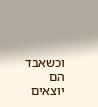וכשאבד הם יוצאים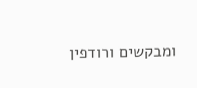ומבקשים ורודפין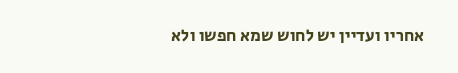אחריו ועדיין יש לחוש שמא חפשו ולא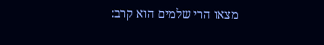מצאו הרי שלמים הוא קרב: